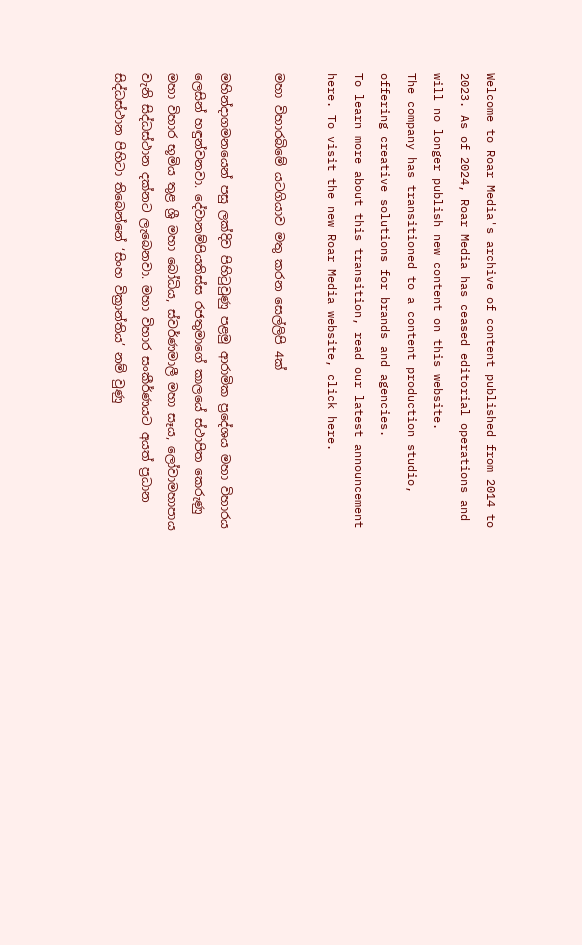Welcome to Roar Media's archive of content published from 2014 to 2023. As of 2024, Roar Media has ceased editorial operations and will no longer publish new content on this website.
The company has transitioned to a content production studio, offering creative solutions for brands and agencies.
To learn more about this transition, read our latest announcement here. To visit the new Roar Media website, click here.

මහා විහාරබිමේ යටගියාව මතු කරන සෙල්ලිපි 4ක්

මහින්දාගමනයෙන් පසු ලක්දිව පිහිටුවුණු පළමු ආරාමික ප්‍රදේශය මහා විහාරය ලෙසින් හඳුන්වනවා. දේවානම්පියතිස්ස රජතුමාගේ කාලයේ ස්ථාපිත කෙරුණු මහා විහාර භූමිය තුළ ශ්‍රී මහා බෝධිය, ස්වර්ණමාලී මහා සෑය, ලෝවාමහාපාය වැනි සිද්ධස්ථාන දක්නට ලැබෙනවා. මහා විහාර සංකීර්ණයට අයත් ප්‍රධාන සිද්ධස්ථාන පිහිටා තිබෙන්නේ ‘සිංහ වික්‍රාන්තිය’ නම් වුණු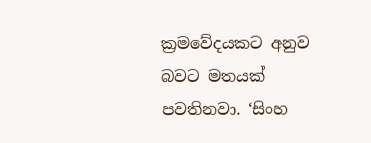ක්‍රමවේදයකට අනුව බවට මතයක් පවතිනවා. ‘සිංහ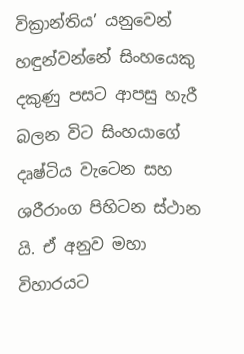වික්‍රාන්තිය’ යනුවෙන් හඳුන්වන්නේ සිංහයෙකු දකුණු පසට ආපසු හැරී බලන විට සිංහයාගේ දෘෂ්ටිය වැටෙන සහ ශරීරාංග පිහිටන ස්ථාන යි. ඒ අනුව මහා විහාරයට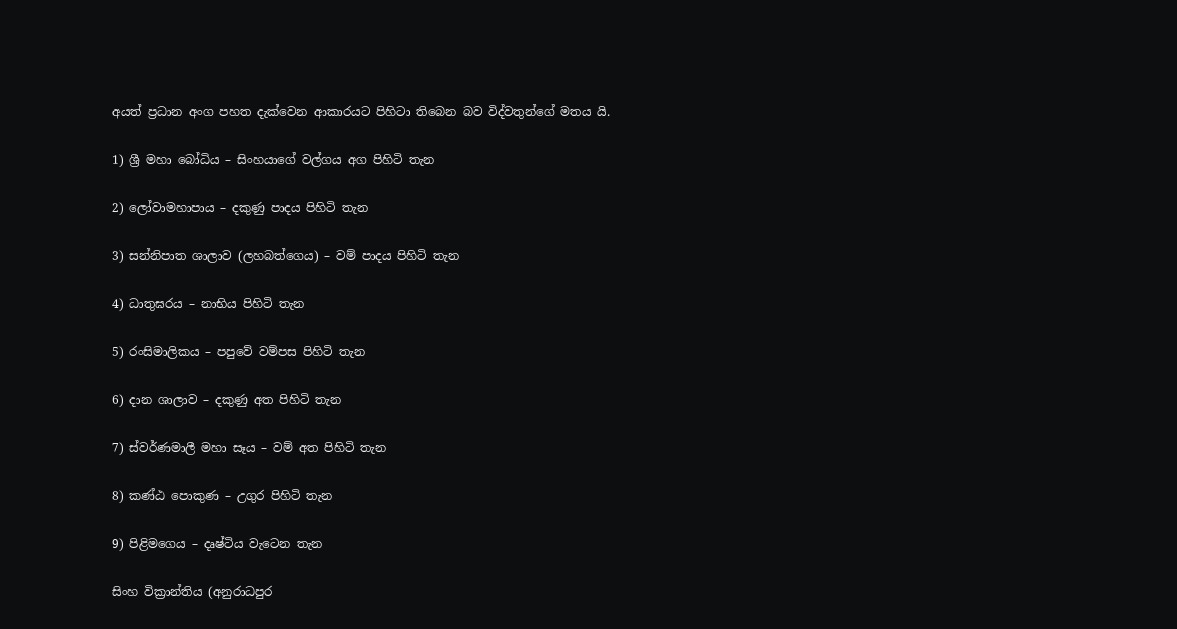අයත් ප්‍රධාන අංග පහත දැක්වෙන ආකාරයට පිහිටා තිබෙන බව විද්වතුන්ගේ මතය යි.

1) ශ්‍රී මහා බෝධිය – සිංහයාගේ වල්ගය අග පිහිටි තැන

2) ලෝවාමහාපාය – දකුණු පාදය පිහිටි තැන

3) සන්නිපාත ශාලාව (ලහබත්ගෙය) – වම් පාදය පිහිටි තැන

4) ධාතුඝරය – නාභිය පිහිටි තැන

5) රංසිමාලිකය – පපුවේ වම්පස පිහිටි තැන

6) දාන ශාලාව – දකුණු අත පිහිටි තැන

7) ස්වර්ණමාලී මහා සෑය – වම් අත පිහිටි තැන

8) කණ්ඨ පොකුණ – උගුර පිහිටි තැන

9) පිළිමගෙය – දෘෂ්ටිය වැටෙන තැන

සිංහ වික්‍රාන්තිය (අනුරාධපුර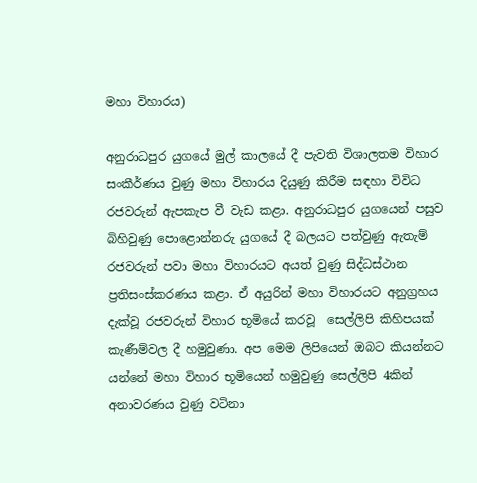මහා විහාරය)

අනුරාධපුර යුගයේ මුල් කාලයේ දී පැවති විශාලතම විහාර සංකීර්ණය වුණු මහා විහාරය දියුණු කිරීම සඳහා විවිධ රජවරුන් ඇපකැප වී වැඩ කළා. අනුරාධපුර යුගයෙන් පසුව බිහිවුණු පොළොන්නරු යුගයේ දී බලයට පත්වුණු ඇතැම් රජවරුන් පවා මහා විහාරයට අයත් වුණු සිද්ධස්ථාන ප්‍රතිසංස්කරණය කළා. ඒ අයුරින් මහා විහාරයට අනුග්‍රහය දැක්වූ රජවරුන් විහාර භූමියේ කරවූ  සෙල්ලිපි කිහිපයක් කැණීම්වල දී හමුවුණා. අප මෙම ලිපියෙන් ඔබට කියන්නට යන්නේ මහා විහාර භූමියෙන් හමුවුණු සෙල්ලිපි 4කින් අනාවරණය වුණු වටිනා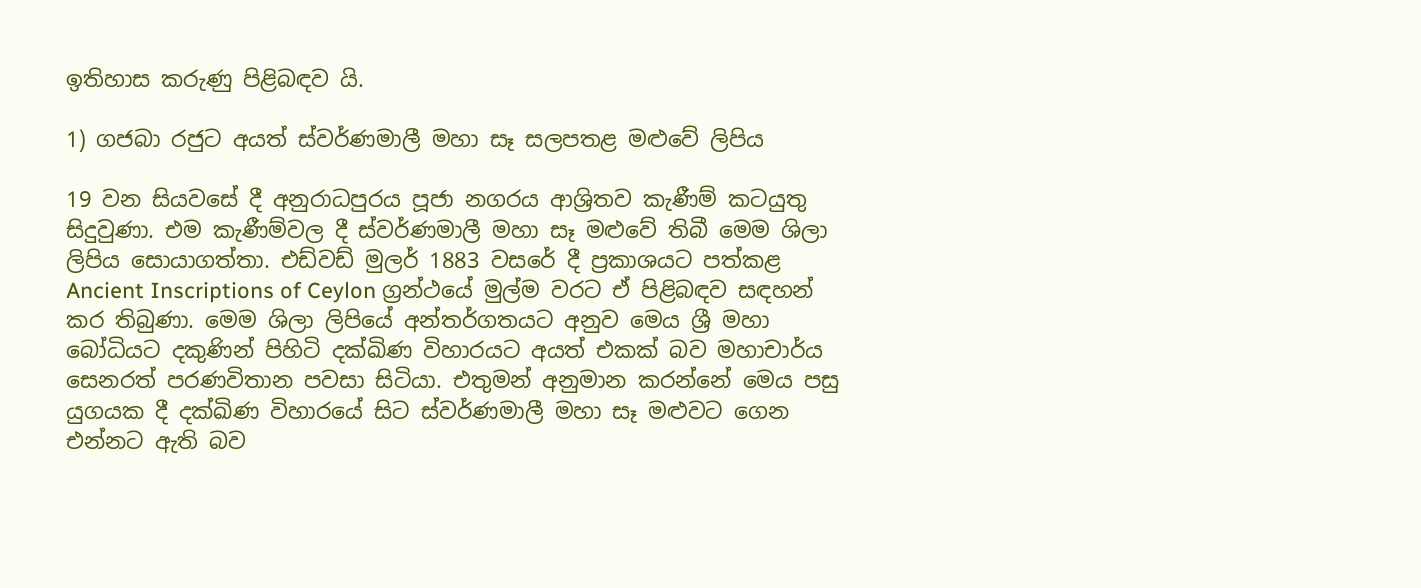ඉතිහාස කරුණු පිළිබඳව යි.

1) ගජබා රජුට අයත් ස්වර්ණමාලී මහා සෑ සලපතළ මළුවේ ලිපිය

19 වන සියවසේ දී අනුරාධපුරය පූජා නගරය ආශ්‍රිතව කැණීම් කටයුතු සිදුවුණා. එම කැණීම්වල දී ස්වර්ණමාලී මහා සෑ මළුවේ තිබී මෙම ශිලා ලිපිය සොයාගත්තා. එඩ්වඩ් මුලර් 1883 වසරේ දී ප්‍රකාශයට පත්කළ Ancient Inscriptions of Ceylon ග්‍රන්ථයේ මුල්ම වරට ඒ පිළිබඳව සඳහන් කර තිබුණා. මෙම ශිලා ලිපියේ අන්තර්ගතයට අනුව මෙය ශ්‍රී මහා බෝධියට දකුණින් පිහිටි දක්ඛිණ විහාරයට අයත් එකක් බව මහාචාර්ය සෙනරත් පරණවිතාන පවසා සිටියා. එතුමන් අනුමාන කරන්නේ මෙය පසු යුගයක දී දක්ඛිණ විහාරයේ සිට ස්වර්ණමාලී මහා සෑ මළුවට ගෙන එන්නට ඇති බව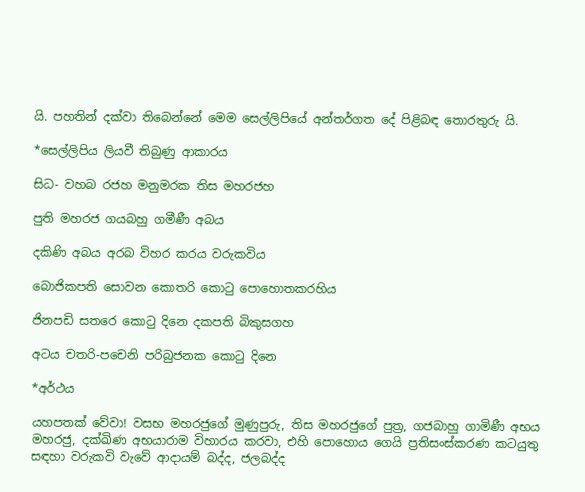යි. පහතින් දක්වා තිබෙන්නේ මෙම සෙල්ලිපියේ අන්තර්ගත දේ පිළිබඳ තොරතුරු යි.

*සෙල්ලිපිය ලියවී තිබුණු ආකාරය

සිධ- වහබ රජහ මනුමරක තිස මහරජහ

පුති මහරජ ගයබහු ගමීණී අබය

දකිණි අබය අරබ විහර කරය වරුකවිය

බොජිකපති සොවන කොතරි කොටු පොහොතකරහිය

ජිනපඩි සතරෙ කොටු දිනෙ දකපති බිකුසගහ

අටය චතරි-පචෙනි පරිබුජනක කොටු දිනෙ

*අර්ථය

යහපතක් වේවා! වසභ මහරජුගේ මුණුපුරු, තිස මහරජුගේ පුත්‍ර, ගජබාහු ගාමිණී අභය මහරජු, දක්ඛිණ අභයාරාම විහාරය කරවා, එහි පොහොය ගෙයි ප්‍රතිසංස්කරණ කටයුතු සඳහා වරුකවි වැවේ ආදායම් බද්ද, ජලබද්ද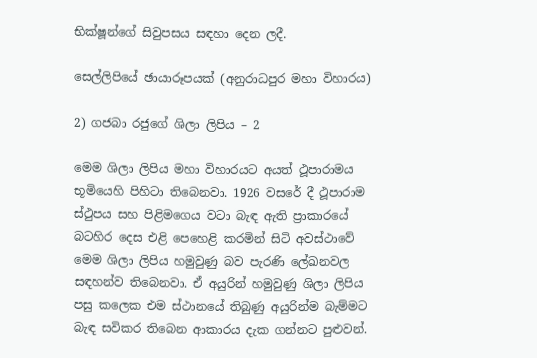භික්ෂූන්ගේ සිවුපසය සඳහා දෙන ලදී.

සෙල්ලිපියේ ඡායාරූපයක් (අනුරාධපුර මහා විහාරය)

2) ගජබා රජුගේ ශිලා ලිපිය – 2

මෙම ශිලා ලිපිය මහා විහාරයට අයත් ථූපාරාමය භූමියෙහි පිහිටා තිබෙනවා. 1926 වසරේ දී ථූපාරාම ස්ථුපය සහ පිළිමගෙය වටා බැඳ ඇති ප්‍රාකාරයේ බටහිර දෙස එළි පෙහෙළි කරමින් සිටි අවස්ථාවේ මෙම ශිලා ලිපිය හමුවුණු බව පැරණි ලේඛනවල සඳහන්ව තිබෙනවා. ඒ අයුරින් හමුවුණු ශිලා ලිපිය පසු කලෙක එම ස්ථානයේ තිබුණු අයුරින්ම බැම්මට බැඳ සවිකර තිබෙන ආකාරය දැක ගන්නට පුළුවන්.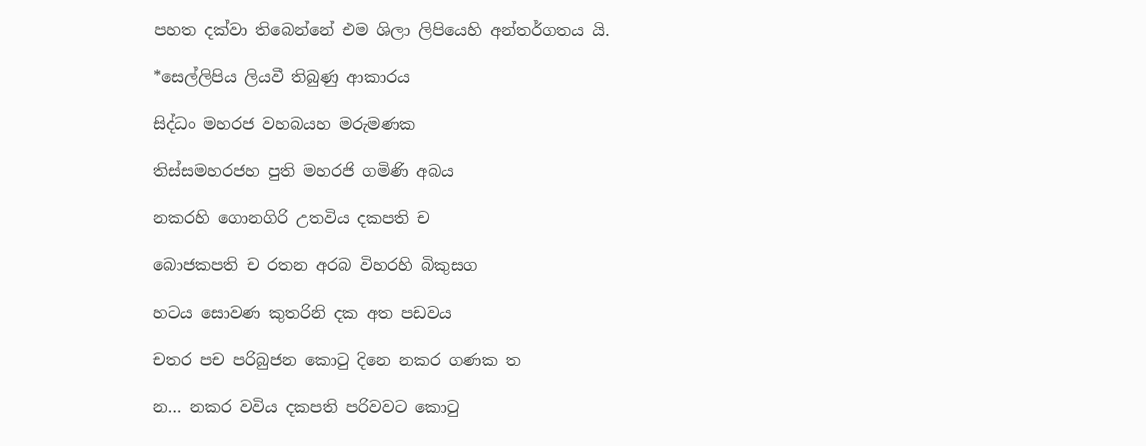පහත දක්වා තිබෙන්නේ එම ශිලා ලිපියෙහි අන්තර්ගතය යි.

*සෙල්ලිපිය ලියවී තිබුණු ආකාරය

සිද්ධං මහරජ වහබයහ මරුමණක

තිස්සමහරජහ පුති මහරජි ගමිණි අබය

නකරහි ගොනගිරි උතවිය දකපති ච

බොජකපති ච රතන අරබ විහරහි බිකුසග

හටය සොවණ කුතරිනි දක අත පඩවය

චතර පච පරිබුජන කොටු දිනෙ නකර ගණක ත

න… නකර වවිය දකපති පරිවවට කොටු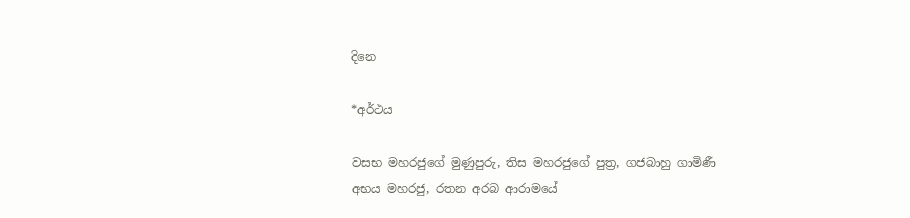දිනෙ

*අර්ථය

වසභ මහරජුගේ මුණුපුරු, තිස මහරජුගේ පුත්‍ර, ගජබාහු ගාමිණී අභය මහරජු, රතන අරබ ආරාමයේ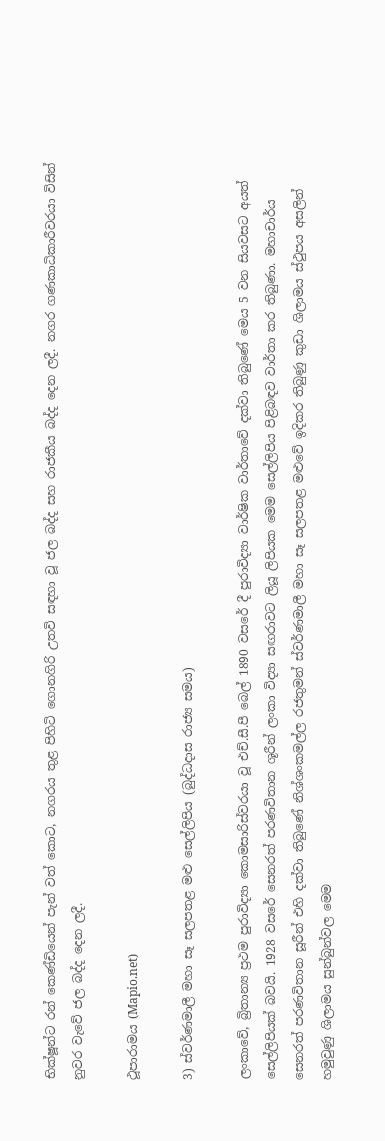භික්ෂූන්ට රන් කෙණ්ඩියෙන් පැන් වත් කොට, නගරය තුළ පිහිටි ගොනගිරි උතවි සඳහා වූ ජල බද්ද සහ රාජකීය බද්ද දෙන ලදී. නගර ගණකාධිකාරීවරයා විසින් නුවර වැවේ ජල බද්ද දෙන ලදී.

ථූපාරාමය (Mapio.net)

3) ස්වර්ණමාලී මහා සෑ සලපතළ මළු සෙල්ලිපිය (බුද්ධදාස රාජ්‍ය සමය)

ලංකාවේ, බ්‍රිතාන්‍ය ප්‍රථම පුරාවිද්‍යා කොමසාරිස්වරයා වූ එච්.සී.පී බෙල් 1890 වසරේ දී පුරාවිද්‍යා වාර්ෂික වාර්තාවේ දක්වා තිබුණේ මෙය 5 වන සියවසට අයත් සෙල්ලිපියක් බවයි. 1928 වසරේ සෙනරත් පරණවිතාන ශූරීන් ලංකා විද්‍යා සඟරාවට ලියූ ලිපියක මෙම සෙල්ලිපිය පිළිබඳව වාර්තා කර තිබුණා. මහාචාර්ය සෙනරත් පරණවිතාන සූරීන් එහි දක්වා තිබුණේ නිශ්ශංකමල්ල රජතුමන් ස්වර්ණමාලී මහා සෑ සලපතළ මළුවේ ඉදිකර තිබුණු කුඩා ශිලාමය ස්ථුපය අසලින් හමුවුණු ශිලාමය සුන්බුන්වල මෙම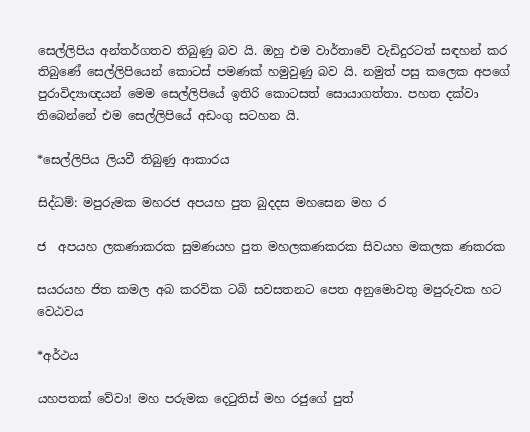සෙල්ලිපිය අන්තර්ගතව තිබුණු බව යි. ඔහු එම වාර්තාවේ වැඩිදුරටත් සඳහන් කර තිබුණේ සෙල්ලිපියෙන් කොටස් පමණක් හමුවුණු බව යි. නමුත් පසු කලෙක අපගේ පුරාවිද්‍යාඥයන් මෙම සෙල්ලිපියේ ඉතිරි කොටසත් සොයාගත්තා. පහත දක්වා තිබෙන්නේ එම සෙල්ලිපියේ අඩංගු සටහන යි.

*සෙල්ලිපිය ලියවී තිබුණු ආකාරය

සිද්ධම්: මපුරුමක මහරජ අපයහ පුත බුදදස මහසෙන මහ ර

ජ  අපයහ ලකණාකරක සුමණයහ පුත මහලකණකරක සිවයහ මකලක ණකරක

සයරයහ ජිත කමල අබ කරවික ටබි සවසතනට පෙත අනුමොවතු මපුරුවක හට වෙඨවය

*අර්ථය

යහපතක් වේවා! මහ පරුමක දෙටුතිස් මහ රජුගේ පුත්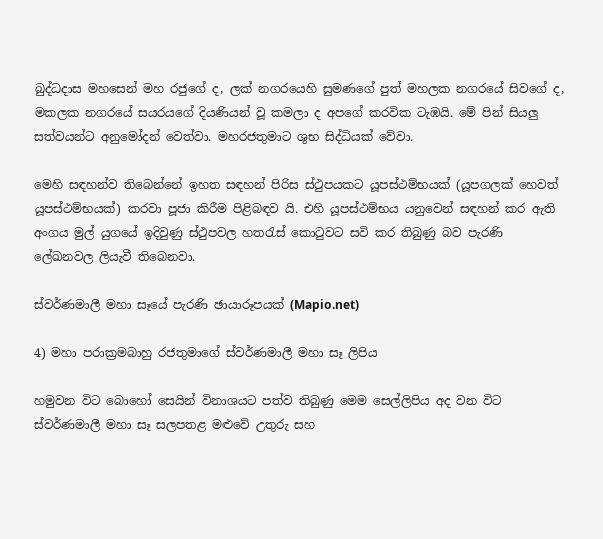බුද්ධදාස මහසෙන් මහ රජුගේ ද, ලක් නගරයෙහි සුමණගේ පුත් මහලක නගරයේ සිවගේ ද, මකලක නගරයේ සයරයගේ දියණියන් වූ කමලා ද අපගේ කරවික ටැඹයි. මේ පින් සියලු සත්වයන්ට අනුමෝදන් වෙත්වා. මහරජතුමාට ශුභ සිද්ධියක් වේවා.

මෙහි සඳහන්ව තිබෙන්නේ ඉහත සඳහන් පිරිස ස්ථුපයකට යූපස්ථම්භයක් (යූපගලක් හෙවත් යූපස්ථම්භයක්) කරවා පූජා කිරීම පිළිබඳව යි. එහි යූපස්ථම්භය යනුවෙන් සඳහන් කර ඇති අංගය මුල් යුගයේ ඉදිවුණු ස්ථුපවල හතරැස් කොටුවට සවි කර තිබුණු බව පැරණි ලේඛනවල ලියැවී තිබෙනවා.

ස්වර්ණමාලී මහා සෑයේ පැරණි ඡායාරූපයක් (Mapio.net)

4) මහා පරාක්‍රමබාහු රජතුමාගේ ස්වර්ණමාලී මහා සෑ ලිපිය

හමුවන විට බොහෝ සෙයින් විනාශයට පත්ව තිබුණු මෙම සෙල්ලිපිය අද වන විට ස්වර්ණමාලී මහා සෑ සලපතළ මළුවේ උතුරු සහ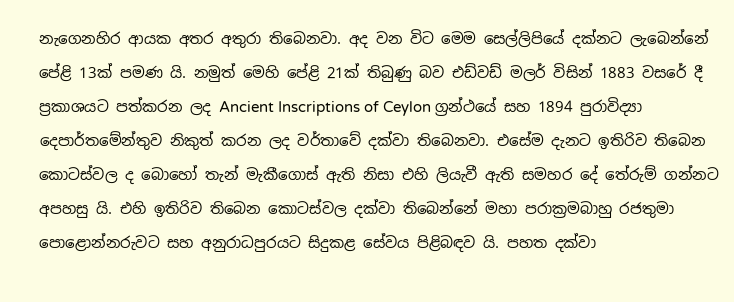නැගෙනහිර ආයක අතර අතුරා තිබෙනවා. අද වන විට මෙම සෙල්ලිපියේ දක්නට ලැබෙන්නේ පේළි 13ක් පමණ යි. නමුත් මෙහි පේළි 21ක් තිබුණු බව එඩ්වඩ් මලර් විසින් 1883 වසරේ දී ප්‍රකාශයට පත්කරන ලද Ancient Inscriptions of Ceylon ග්‍රන්ථයේ සහ 1894 පුරාවිද්‍යා දෙපාර්තමේන්තුව නිකුත් කරන ලද වර්තාවේ දක්වා තිබෙනවා. එසේම දැනට ඉතිරිව තිබෙන කොටස්වල ද බොහෝ තැන් මැකීගොස් ඇති නිසා එහි ලියැවී ඇති සමහර දේ තේරුම් ගන්නට අපහසු යි. එහි ඉතිරිව තිබෙන කොටස්වල දක්වා තිබෙන්නේ මහා පරාක්‍රමබාහු රජතුමා පොළොන්නරුවට සහ අනුරාධපුරයට සිදුකළ සේවය පිළිබඳව යි. පහත දක්වා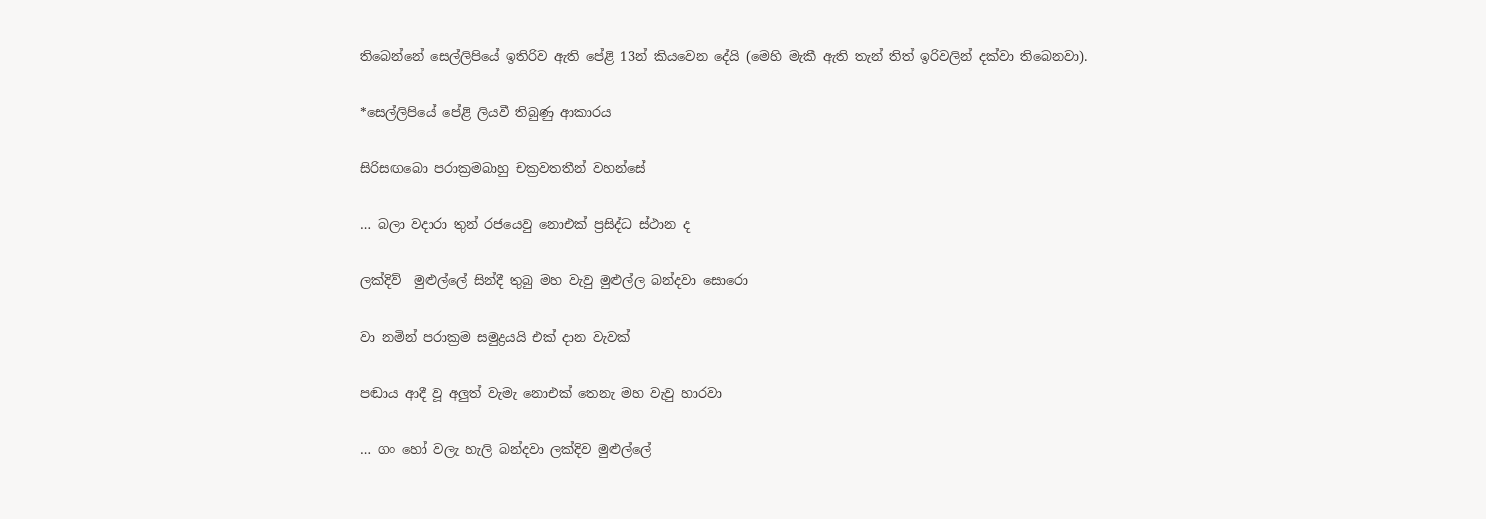තිබෙන්නේ සෙල්ලිපියේ ඉතිරිව ඇති පේළි 13න් කියවෙන දේයි (මෙහි මැකී ඇති තැන් තිත් ඉරිවලින් දක්වා තිබෙනවා).

*සෙල්ලිපියේ පේළි ලියවී තිබුණු ආකාරය

සිරිසඟබො පරාක්‍රමබාහු චක්‍රවතතීන් වහන්සේ

… බලා වදාරා තුන් රජයෙවු නොඑක් ප්‍රසිද්ධ ස්ථාන ද

ලක්දිව්  මුළුල්ලේ සින්දී තුබු මහ වැවු මුළුල්ල බන්දවා සොරො

වා නමින් පරාක්‍රම සමුද්‍රයයි එක් දාන වැවක්

පඬාය ආදී වූ අලුත් වැමැ නොඑක් තෙනැ මහ වැවු හාරවා

… ගං හෝ වලැ හැලි බන්දවා ලක්දිව මුළුල්ලේ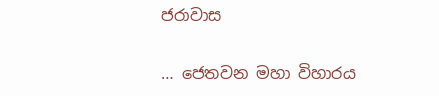ජරාවාස

… ජෙතවන මහා විහාරය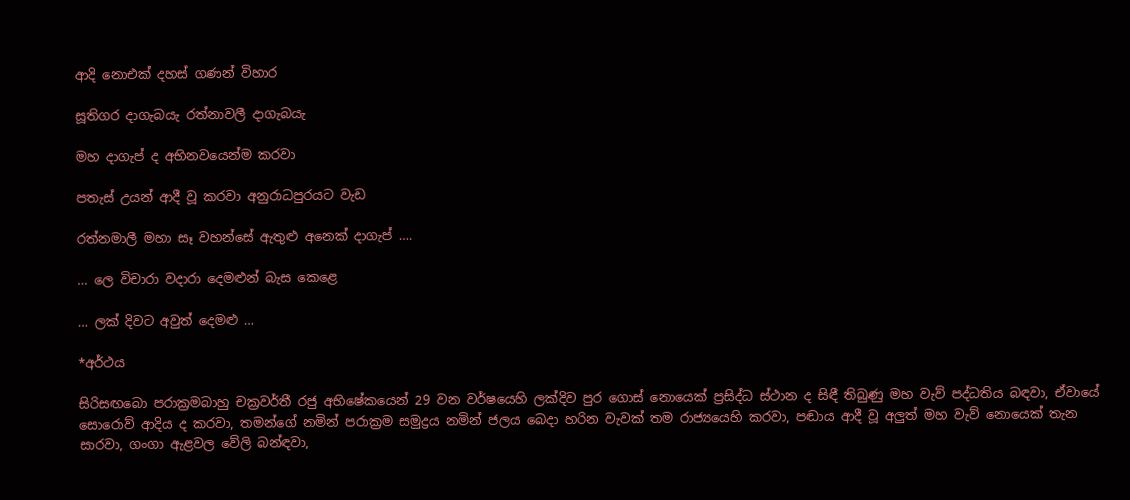ආදි නොඑක් දහස් ගණන් විහාර

සූතිගර දාගැබයැ රත්නාවලී දාගැබයැ

මහ දාගැප් ද අභිනවයෙන්ම කරවා

පතැස් උයන් ආදී වූ කරවා අනුරාධපුරයට වැඩ

රත්නමාලී මහා සෑ වහන්සේ ඇතුළු අනෙක් දාගැප් ….

… ලෙ විචාරා වදාරා දෙමළුන් බැස කෙළෙ

… ලක් දිවට අවුත් දෙමළු …

*අර්ථය

සිරිසඟබො පරාක්‍රමබාහු චක්‍රවර්තී රජු අභිෂේකයෙන් 29 වන වර්ෂයෙහි ලක්දිව පුර ගොස් නොයෙක් ප්‍රසිද්ධ ස්ථාන ද සිඳී තිබුණු මහ වැව් පද්ධතිය බඳවා, ඒවායේ සොරොව් ආදිය ද කරවා, තමන්ගේ නමින් පරාක්‍රම සමුද්‍රය නමින් ජලය බෙදා හරින වැවක් තම රාජ්‍යයෙහි කරවා, පඬාය ආදී වූ අලුත් මහ වැව් නොයෙක් තැන සාරවා, ගංගා ඇළවල වේලි බන්ඳවා,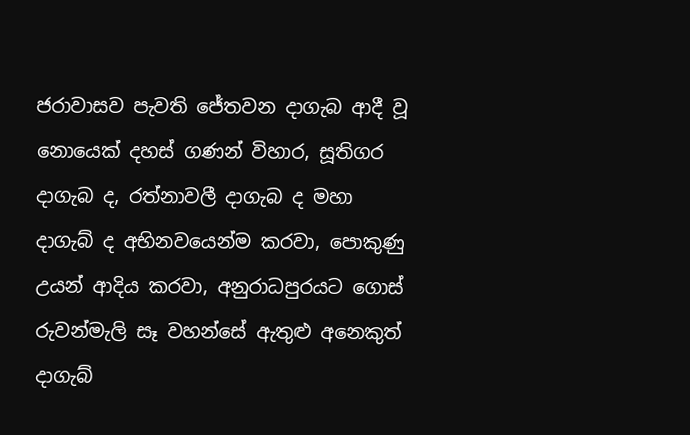ජරාවාසව පැවති ජේතවන දාගැබ ආදී වූ නොයෙක් දහස් ගණන් විහාර, සූතිගර දාගැබ ද, රත්නාවලී දාගැබ ද මහා දාගැබ් ද අභිනවයෙන්ම කරවා, පොකුණු උයන් ආදිය කරවා, අනුරාධපුරයට ගොස් රුවන්මැලි සෑ වහන්සේ ඇතුළු අනෙකුත් දාගැබ්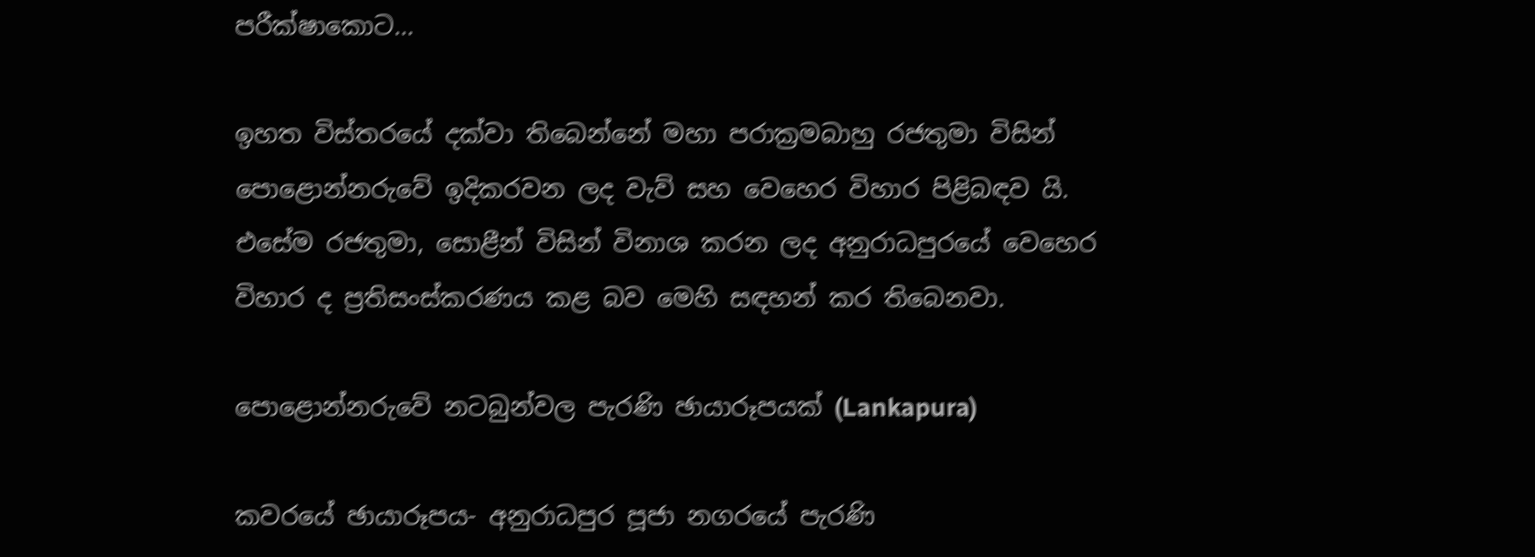පරීක්ෂාකොට…

ඉහත විස්තරයේ දක්වා තිබෙන්නේ මහා පරාක්‍රමබාහු රජතුමා විසින් පොළොන්නරුවේ ඉදිකරවන ලද වැව් සහ වෙහෙර විහාර පිළිබඳව යි. එසේම රජතුමා, සොළීන් විසින් විනාශ කරන ලද අනුරාධපුරයේ වෙහෙර විහාර ද ප්‍රතිසංස්කරණය කළ බව මෙහි සඳහන් කර තිබෙනවා.

පොළොන්නරුවේ නටබුන්වල පැරණි ඡායාරූපයක් (Lankapura)

කවරයේ ඡායාරූපය- අනුරාධපුර පූජා නගරයේ පැරණි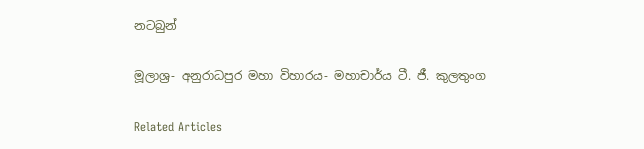නටබුන්

මූලාශ්‍ර- අනුරාධපුර මහා විහාරය- මහාචාර්ය ටී. ජී. කුලතුංග

Related Articles